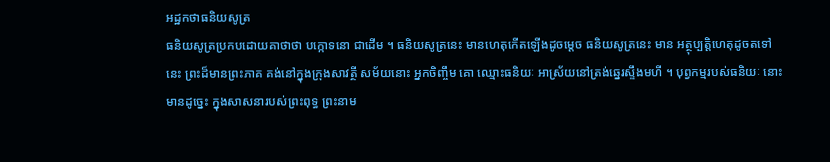អដ្ឋកថាធនិយសូត្រ
ធនិយសូត្រប្រកបដោយគាថាថា បក្កោទនោ ជាដើម ។ ធនិយសូត្រនេះ មានហេតុកើតឡើងដូចម្តេច ធនិយសូត្រនេះ មាន អត្ថុប្បត្តិហេតុដូចតទៅនេះ ព្រះដ៏មានព្រះភាគ គង់នៅក្នុងក្រុងសាវត្ថី សម័យនោះ អ្នកចិញ្ចឹម គោ ឈ្មោះធនិយៈ អាស្រ័យនៅត្រង់ឆ្នេរស្ទឹងមហី ។ បុព្វកម្មរបស់ធនិយៈ នោះ មានដូច្នេះ ក្នុងសាសនារបស់ព្រះពុទ្ធ ព្រះនាម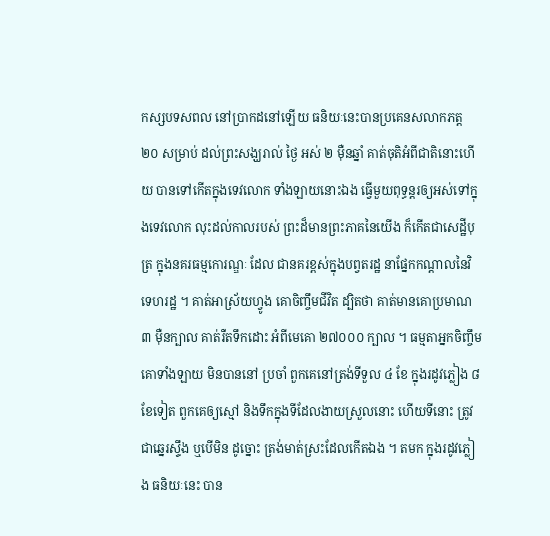កស្សបទសពល នៅប្រាកដនៅឡើយ ធនិយៈនេះបានប្រគេនសលាកភត្ត ២០ សម្រាប់ ដល់ព្រះសង្ឃរាល់ ថ្ងៃ អស់ ២ ម៉ឺនឆ្នាំ គាត់ចុតិអំពីជាតិនោះហើយ បានទៅកើតក្នុងទេវលោក ទាំងឡាយនោះឯង ធ្វើមួយពុទ្ធន្តរឲ្យអស់ទៅក្នុងទេវលោក លុះដល់កាលរបស់ ព្រះដ៏មានព្រះភាគនៃយើង ក៏កើតជាសេដ្ឋីបុត្រ ក្នុងនគរធម្មកោរណ្ឌៈ ដែល ជានគរខ្ពស់ក្នុងបព្វតរដ្ឋ នាផ្នែកកណ្តាលនៃវិទេហរដ្ឋ ។ គាត់អាស្រ័យហ្វូង គោចិញ្ចឹមជីវិត ដ្បិតថា គាត់មានគោប្រមាណ ៣ ម៉ឺនក្បាល គាត់រឺតទឹកដោះ អំពីមេគោ ២៧០០០ ក្បាល ។ ធម្មតាអ្នកចិញ្ចឹមគោទាំងឡាយ មិនបាននៅ ប្រចាំ ពួកគេនៅត្រង់ទីទួល ៤ ខែ ក្នុងរដូវភ្លៀង ៨ ខែទៀត ពួកគេឲ្យស្មៅ និងទឹកក្នុងទីដែលងាយស្រួលនោះ ហើយទីនោះ ត្រូវជាឆ្នេរស្ទឹង ឬបើមិន ដូច្នោះ ត្រង់មាត់ស្រះដែលកើតឯង ។ តមក ក្នុងរដូវភ្លៀង ធនិយៈនេះ បាន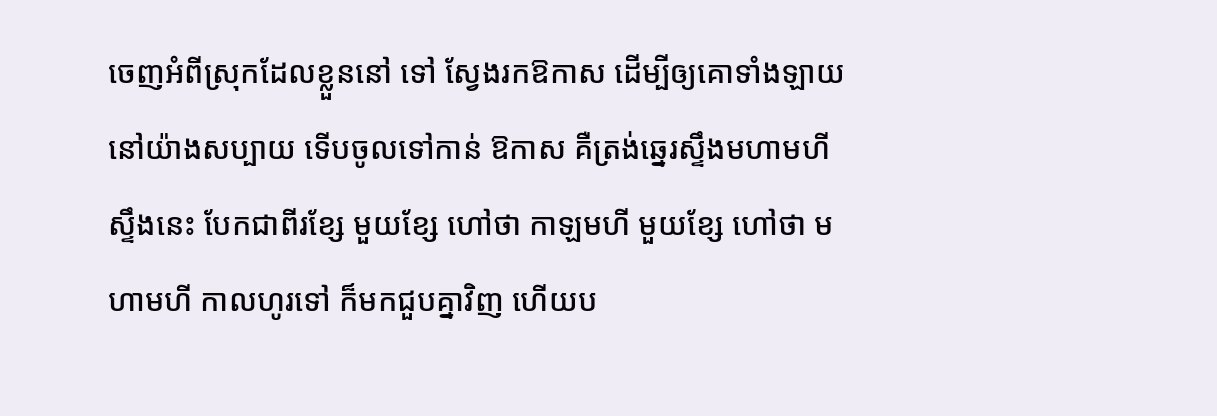ចេញអំពីស្រុកដែលខ្លួននៅ ទៅ ស្វែងរកឱកាស ដើម្បីឲ្យគោទាំងឡាយនៅយ៉ាងសប្បាយ ទើបចូលទៅកាន់ ឱកាស គឺត្រង់ឆ្នេរស្ទឹងមហាមហី ស្ទឹងនេះ បែកជាពីរខ្សែ មួយខ្សែ ហៅថា កាឡមហី មួយខ្សែ ហៅថា មហាមហី កាលហូរទៅ ក៏មកជួបគ្នាវិញ ហើយប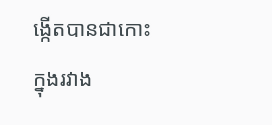ង្កើតបានជាកោះក្នុងរវាង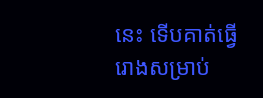នេះ ទើបគាត់ធ្វើរោងសម្រាប់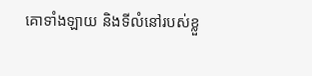គោទាំងឡាយ និងទីលំនៅរបស់ខ្លួ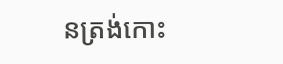នត្រង់កោះ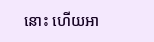នោះ ហើយអា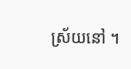ស្រ័យនៅ ។